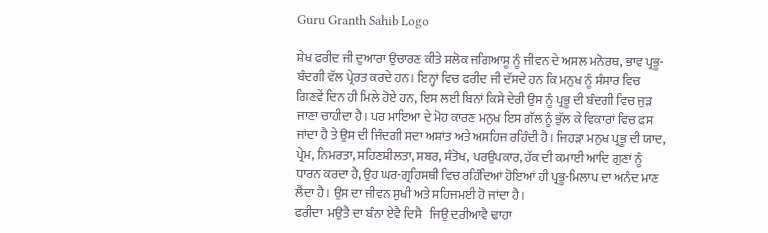Guru Granth Sahib Logo

ਸ਼ੇਖ ਫਰੀਦ ਜੀ ਦੁਆਰਾ ਉਚਾਰਣ ਕੀਤੇ ਸਲੋਕ ਜਗਿਆਸੂ ਨੂੰ ਜੀਵਨ ਦੇ ਅਸਲ ਮਨੋਰਥ, ਭਾਵ ਪ੍ਰਭੂ-ਬੰਦਗੀ ਵੱਲ ਪ੍ਰੇਰਤ ਕਰਦੇ ਹਨ। ਇਨ੍ਹਾਂ ਵਿਚ ਫਰੀਦ ਜੀ ਦੱਸਦੇ ਹਨ ਕਿ ਮਨੁਖ ਨੂੰ ਸੰਸਾਰ ਵਿਚ ਗਿਣਵੇਂ ਦਿਨ ਹੀ ਮਿਲੇ ਹੋਏ ਹਨ, ਇਸ ਲਈ ਬਿਨਾਂ ਕਿਸੇ ਦੇਰੀ ਉਸ ਨੂੰ ਪ੍ਰਭੂ ਦੀ ਬੰਦਗੀ ਵਿਚ ਜੁੜ ਜਾਣਾ ਚਾਹੀਦਾ ਹੈ। ਪਰ ਮਾਇਆ ਦੇ ਮੋਹ ਕਾਰਣ ਮਨੁਖ ਇਸ ਗੱਲ ਨੂੰ ਭੁੱਲ ਕੇ ਵਿਕਾਰਾਂ ਵਿਚ ਫਸ ਜਾਂਦਾ ਹੈ ਤੇ ਉਸ ਦੀ ਜਿੰਦਗੀ ਸਦਾ ਅਸ਼ਾਂਤ ਅਤੇ ਅਸਹਿਜ ਰਹਿੰਦੀ ਹੈ। ਜਿਹੜਾ ਮਨੁਖ ਪ੍ਰਭੂ ਦੀ ਯਾਦ, ਪ੍ਰੇਮ, ਨਿਮਰਤਾ, ਸਹਿਣਸ਼ੀਲਤਾ, ਸਬਰ, ਸੰਤੋਖ, ਪਰਉਪਕਾਰ, ਹੱਕ ਦੀ ਕਮਾਈ ਆਦਿ ਗੁਣਾਂ ਨੂੰ ਧਾਰਨ ਕਰਦਾ ਹੈ, ਉਹ ਘਰ-ਗ੍ਰਹਿਸਥੀ ਵਿਚ ਰਹਿੰਦਿਆਂ ਹੋਇਆਂ ਹੀ ਪ੍ਰਭੂ-ਮਿਲਾਪ ਦਾ ਅਨੰਦ ਮਾਣ ਲੈਂਦਾ ਹੈ। ਉਸ ਦਾ ਜੀਵਨ ਸੁਖੀ ਅਤੇ ਸਹਿਜਮਈ ਹੋ ਜਾਂਦਾ ਹੈ।
ਫਰੀਦਾ  ਮਉਤੈ ਦਾ ਬੰਨਾ ਏਵੈ ਦਿਸੈ   ਜਿਉ ਦਰੀਆਵੈ ਢਾਹਾ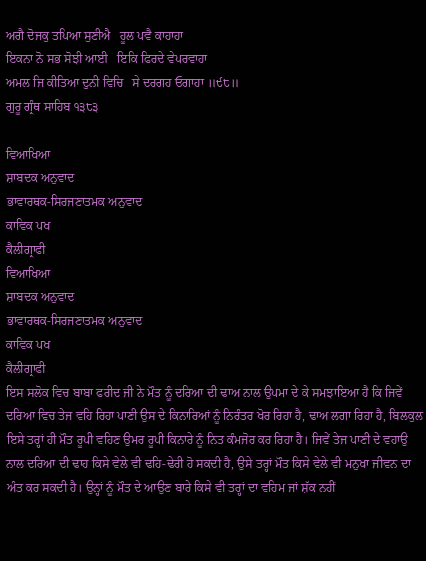ਅਗੈ ਦੋਜਕੁ ਤਪਿਆ ਸੁਣੀਐ   ਹੂਲ ਪਵੈ ਕਾਹਾਹਾ
ਇਕਨਾ ਨੋ ਸਭ ਸੋਝੀ ਆਈ   ਇਕਿ ਫਿਰਦੇ ਵੇਪਰਵਾਹਾ
ਅਮਲ ਜਿ ਕੀਤਿਆ ਦੁਨੀ ਵਿਚਿ   ਸੇ ਦਰਗਹ ਓਗਾਹਾ ॥੯੮॥
ਗੁਰੂ ਗ੍ਰੰਥ ਸਾਹਿਬ ੧੩੮੩

ਵਿਆਖਿਆ
ਸ਼ਾਬਦਕ ਅਨੁਵਾਦ
ਭਾਵਾਰਥਕ-ਸਿਰਜਣਾਤਮਕ ਅਨੁਵਾਦ
ਕਾਵਿਕ ਪਖ
ਕੈਲੀਗ੍ਰਾਫੀ
ਵਿਆਖਿਆ
ਸ਼ਾਬਦਕ ਅਨੁਵਾਦ
ਭਾਵਾਰਥਕ-ਸਿਰਜਣਾਤਮਕ ਅਨੁਵਾਦ
ਕਾਵਿਕ ਪਖ
ਕੈਲੀਗ੍ਰਾਫੀ
ਇਸ ਸਲੋਕ ਵਿਚ ਬਾਬਾ ਫਰੀਦ ਜੀ ਨੇ ਮੌਤ ਨੂੰ ਦਰਿਆ ਦੀ ਢਾਅ ਨਾਲ ਉਪਮਾ ਦੇ ਕੇ ਸਮਝਾਇਆ ਹੈ ਕਿ ਜਿਵੇਂ ਦਰਿਆ ਵਿਚ ਤੇਜ ਵਹਿ ਰਿਹਾ ਪਾਣੀ ਉਸ ਦੇ ਕਿਨਾਰਿਆਂ ਨੂੰ ਨਿਰੰਤਰ ਖੋਰ ਰਿਹਾ ਹੈ, ਢਾਅ ਲਗਾ ਰਿਹਾ ਹੈ, ਬਿਲਕੁਲ ਇਸੇ ਤਰ੍ਹਾਂ ਹੀ ਮੌਤ ਰੂਪੀ ਵਹਿਣ ਉਮਰ ਰੂਪੀ ਕਿਨਾਰੇ ਨੂੰ ਨਿਤ ਕੰਮਜੋਰ ਕਰ ਰਿਹਾ ਹੈ। ਜਿਵੇਂ ਤੇਜ ਪਾਣੀ ਦੇ ਵਹਾਉ ਨਾਲ ਦਰਿਆ ਦੀ ਢਾਹ ਕਿਸੇ ਵੇਲੇ ਵੀ ਢਹਿ-ਢੇਰੀ ਹੋ ਸਕਦੀ ਹੈ, ਉਸੇ ਤਰ੍ਹਾਂ ਮੌਤ ਕਿਸੇ ਵੇਲੇ ਵੀ ਮਨੁਖਾ ਜੀਵਨ ਦਾ ਅੰਤ ਕਰ ਸਕਦੀ ਹੈ। ਉਨ੍ਹਾਂ ਨੂੰ ਮੌਤ ਦੇ ਆਉਣ ਬਾਰੇ ਕਿਸੇ ਵੀ ਤਰ੍ਹਾਂ ਦਾ ਵਹਿਮ ਜਾਂ ਸ਼ੱਕ ਨਹੀਂ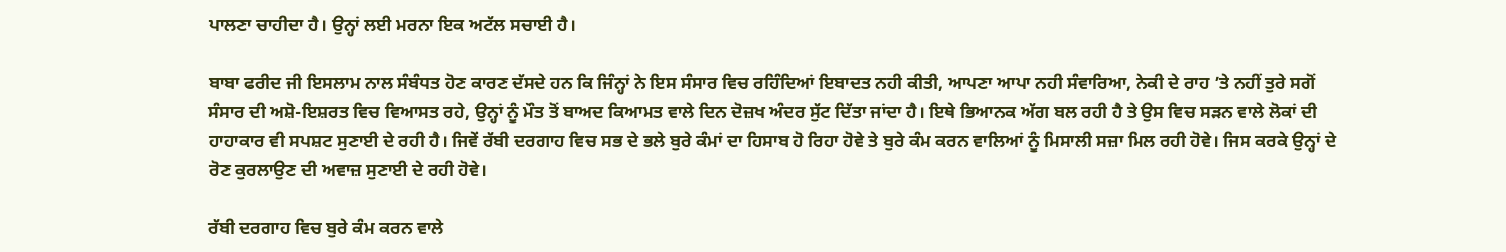ਪਾਲਣਾ ਚਾਹੀਦਾ ਹੈ। ਉਨ੍ਹਾਂ ਲਈ ਮਰਨਾ ਇਕ ਅਟੱਲ ਸਚਾਈ ਹੈ।

ਬਾਬਾ ਫਰੀਦ ਜੀ ਇਸਲਾਮ ਨਾਲ ਸੰਬੰਧਤ ਹੋਣ ਕਾਰਣ ਦੱਸਦੇ ਹਨ ਕਿ ਜਿੰਨ੍ਹਾਂ ਨੇ ਇਸ ਸੰਸਾਰ ਵਿਚ ਰਹਿੰਦਿਆਂ ਇਬਾਦਤ ਨਹੀ ਕੀਤੀ, ਆਪਣਾ ਆਪਾ ਨਹੀ ਸੰਵਾਰਿਆ, ਨੇਕੀ ਦੇ ਰਾਹ ’ਤੇ ਨਹੀਂ ਤੁਰੇ ਸਗੋਂ ਸੰਸਾਰ ਦੀ ਅਸ਼ੋ-ਇਸ਼ਰਤ ਵਿਚ ਵਿਆਸਤ ਰਹੇ, ਉਨ੍ਹਾਂ ਨੂੰ ਮੌਤ ਤੋਂ ਬਾਅਦ ਕਿਆਮਤ ਵਾਲੇ ਦਿਨ ਦੋਜ਼ਖ ਅੰਦਰ ਸੁੱਟ ਦਿੱਤਾ ਜਾਂਦਾ ਹੈ। ਇਥੇ ਭਿਆਨਕ ਅੱਗ ਬਲ ਰਹੀ ਹੈ ਤੇ ਉਸ ਵਿਚ ਸੜਨ ਵਾਲੇ ਲੋਕਾਂ ਦੀ ਹਾਹਾਕਾਰ ਵੀ ਸਪਸ਼ਟ ਸੁਣਾਈ ਦੇ ਰਹੀ ਹੈ। ਜਿਵੇਂ ਰੱਬੀ ਦਰਗਾਹ ਵਿਚ ਸਭ ਦੇ ਭਲੇ ਬੁਰੇ ਕੰਮਾਂ ਦਾ ਹਿਸਾਬ ਹੋ ਰਿਹਾ ਹੋਵੇ ਤੇ ਬੁਰੇ ਕੰਮ ਕਰਨ ਵਾਲਿਆਂ ਨੂੰ ਮਿਸਾਲੀ ਸਜ਼ਾ ਮਿਲ ਰਹੀ ਹੋਵੇ। ਜਿਸ ਕਰਕੇ ਉਨ੍ਹਾਂ ਦੇ ਰੋਣ ਕੁਰਲਾਉਣ ਦੀ ਅਵਾਜ਼ ਸੁਣਾਈ ਦੇ ਰਹੀ ਹੋਵੇ।

ਰੱਬੀ ਦਰਗਾਹ ਵਿਚ ਬੁਰੇ ਕੰਮ ਕਰਨ ਵਾਲੇ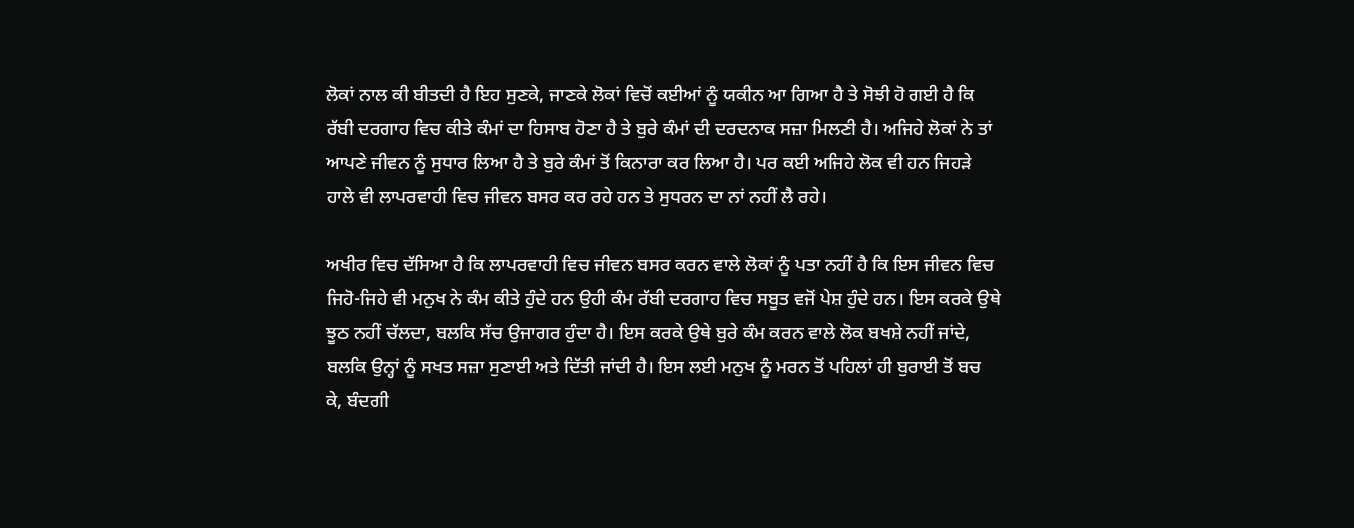ਲੋਕਾਂ ਨਾਲ ਕੀ ਬੀਤਦੀ ਹੈ ਇਹ ਸੁਣਕੇ, ਜਾਣਕੇ ਲੋਕਾਂ ਵਿਚੋਂ ਕਈਆਂ ਨੂੰ ਯਕੀਨ ਆ ਗਿਆ ਹੈ ਤੇ ਸੋਝੀ ਹੋ ਗਈ ਹੈ ਕਿ ਰੱਬੀ ਦਰਗਾਹ ਵਿਚ ਕੀਤੇ ਕੰਮਾਂ ਦਾ ਹਿਸਾਬ ਹੋਣਾ ਹੈ ਤੇ ਬੁਰੇ ਕੰਮਾਂ ਦੀ ਦਰਦਨਾਕ ਸਜ਼ਾ ਮਿਲਣੀ ਹੈ। ਅਜਿਹੇ ਲੋਕਾਂ ਨੇ ਤਾਂ ਆਪਣੇ ਜੀਵਨ ਨੂੰ ਸੁਧਾਰ ਲਿਆ ਹੈ ਤੇ ਬੁਰੇ ਕੰਮਾਂ ਤੋਂ ਕਿਨਾਰਾ ਕਰ ਲਿਆ ਹੈ। ਪਰ ਕਈ ਅਜਿਹੇ ਲੋਕ ਵੀ ਹਨ ਜਿਹੜੇ ਹਾਲੇ ਵੀ ਲਾਪਰਵਾਹੀ ਵਿਚ ਜੀਵਨ ਬਸਰ ਕਰ ਰਹੇ ਹਨ ਤੇ ਸੁਧਰਨ ਦਾ ਨਾਂ ਨਹੀਂ ਲੈ ਰਹੇ।

ਅਖੀਰ ਵਿਚ ਦੱਸਿਆ ਹੈ ਕਿ ਲਾਪਰਵਾਹੀ ਵਿਚ ਜੀਵਨ ਬਸਰ ਕਰਨ ਵਾਲੇ ਲੋਕਾਂ ਨੂੰ ਪਤਾ ਨਹੀਂ ਹੈ ਕਿ ਇਸ ਜੀਵਨ ਵਿਚ ਜਿਹੋ-ਜਿਹੇ ਵੀ ਮਨੁਖ ਨੇ ਕੰਮ ਕੀਤੇ ਹੁੰਦੇ ਹਨ ਉਹੀ ਕੰਮ ਰੱਬੀ ਦਰਗਾਹ ਵਿਚ ਸਬੂਤ ਵਜੋਂ ਪੇਸ਼ ਹੁੰਦੇ ਹਨ। ਇਸ ਕਰਕੇ ਉਥੇ ਝੂਠ ਨਹੀਂ ਚੱਲਦਾ, ਬਲਕਿ ਸੱਚ ਉਜਾਗਰ ਹੁੰਦਾ ਹੈ। ਇਸ ਕਰਕੇ ਉਥੇ ਬੁਰੇ ਕੰਮ ਕਰਨ ਵਾਲੇ ਲੋਕ ਬਖਸ਼ੇ ਨਹੀਂ ਜਾਂਦੇ, ਬਲਕਿ ਉਨ੍ਹਾਂ ਨੂੰ ਸਖਤ ਸਜ਼ਾ ਸੁਣਾਈ ਅਤੇ ਦਿੱਤੀ ਜਾਂਦੀ ਹੈ। ਇਸ ਲਈ ਮਨੁਖ ਨੂੰ ਮਰਨ ਤੋਂ ਪਹਿਲਾਂ ਹੀ ਬੁਰਾਈ ਤੋਂ ਬਚ ਕੇ, ਬੰਦਗੀ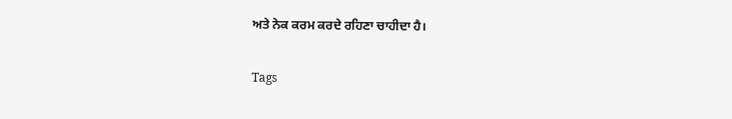ਅਤੇ ਨੇਕ ਕਰਮ ਕਰਦੇ ਰਹਿਣਾ ਚਾਹੀਦਾ ਹੈ।

Tags